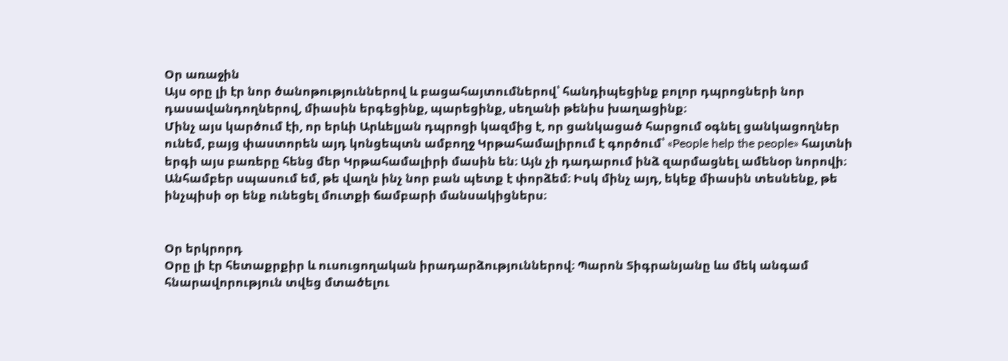Օր առաջին
Այս օրը լի էր նոր ծանոթություններով և բացահայտումներով՝ հանդիպեցինք բոլոր դպրոցների նոր դասավանդողներով, միասին երգեցինք, պարեցինք, սեղանի թենիս խաղացինք։
Մինչ այս կարծում էի, որ երևի Արևելյան դպրոցի կազմից է, որ ցանկացած հարցում օգնել ցանկացողներ ունեմ, բայց փաստորեն այդ կոնցեպտն ամբողջ Կրթահամալիրում է գործում՝ «People help the people» հայտնի երգի այս բառերը հենց մեր Կրթահամալիրի մասին են։ Այն չի դադարում ինձ զարմացնել ամենօր նորովի։ Անհամբեր սպասում եմ, թե վաղն ինչ նոր բան պետք է փորձեմ։ Իսկ մինչ այդ, եկեք միասին տեսնենք, թե ինչպիսի օր ենք ունեցել մուտքի ճամբարի մանսակիցներս։


Օր երկրորդ
Օրը լի էր հետաքրքիր և ուսուցողական իրադարձություններով։ Պարոն Տիգրանյանը ևս մեկ անգամ հնարավորություն տվեց մտածելու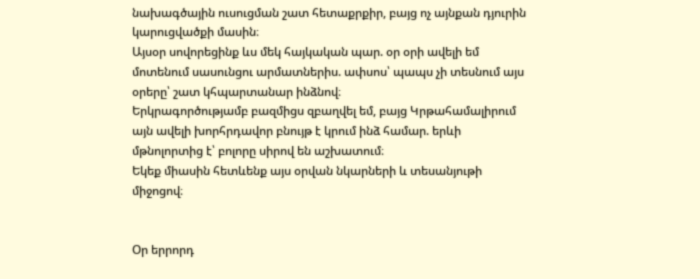նախագծային ուսուցման շատ հետաքրքիր, բայց ոչ այնքան դյուրին կարուցվածքի մասին։
Այսօր սովորեցինք ևս մեկ հայկական պար. օր օրի ավելի եմ մոտենում սասունցու արմատներիս. ափսոս՝ պապս չի տեսնում այս օրերը՝ շատ կհպարտանար ինձնով։
Երկրագործությամբ բազմիցս զբաղվել եմ, բայց Կրթահամալիրում այն ավելի խորհրդավոր բնույթ է կրում ինձ համար. երևի մթնոլորտից է՝ բոլորը սիրով են աշխատում։
Եկեք միասին հետևենք այս օրվան նկարների և տեսանյութի միջոցով։


Օր երրորդ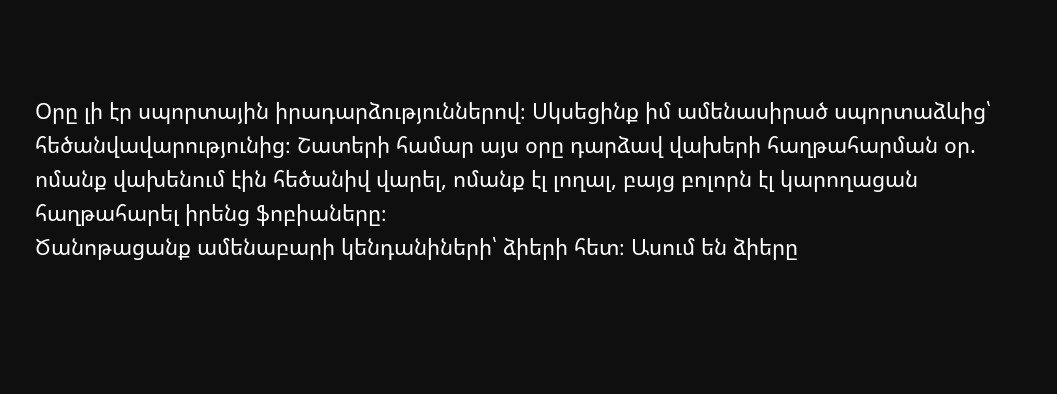Օրը լի էր սպորտային իրադարձություններով։ Սկսեցինք իմ ամենասիրած սպորտաձևից՝ հեծանվավարությունից։ Շատերի համար այս օրը դարձավ վախերի հաղթահարման օր. ոմանք վախենում էին հեծանիվ վարել, ոմանք էլ լողալ, բայց բոլորն էլ կարողացան հաղթահարել իրենց ֆոբիաները։
Ծանոթացանք ամենաբարի կենդանիների՝ ձիերի հետ։ Ասում են ձիերը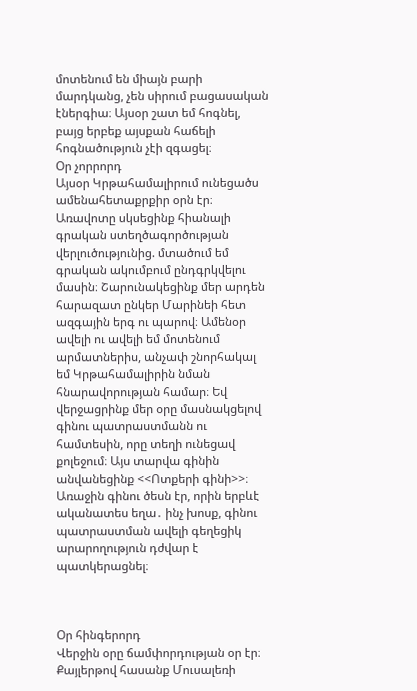մոտենում են միայն բարի մարդկանց, չեն սիրում բացասական էներգիա։ Այսօր շատ եմ հոգնել, բայց երբեք այսքան հաճելի հոգնածություն չէի զգացել։
Օր չորրորդ
Այսօր Կրթահամալիրում ունեցածս ամենահետաքրքիր օրն էր։ Առավոտը սկսեցինք հիանալի գրական ստեղծագործության վերլուծությունից. մտածում եմ գրական ակումբում ընդգրկվելու մասին։ Շարունակեցինք մեր արդեն հարազատ ընկեր Մարինեի հետ ազգային երգ ու պարով։ Ամենօր ավելի ու ավելի եմ մոտենում արմատներիս, անչափ շնորհակալ եմ Կրթահամալիրին նման հնարավորության համար։ Եվ վերջացրինք մեր օրը մասնակցելով գինու պատրաստմանն ու համտեսին, որը տեղի ունեցավ քոլեջում։ Այս տարվա գինին անվանեցինք <<Ոտքերի գինի>>։ Առաջին գինու ծեսն էր, որին երբևէ ականատես եղա․ ինչ խոսք, գինու պատրաստման ավելի գեղեցիկ արարողություն դժվար է պատկերացնել։



Օր հինգերորդ
Վերջին օրը ճամփորդության օր էր։ Քայլերթով հասանք Մուսալեռի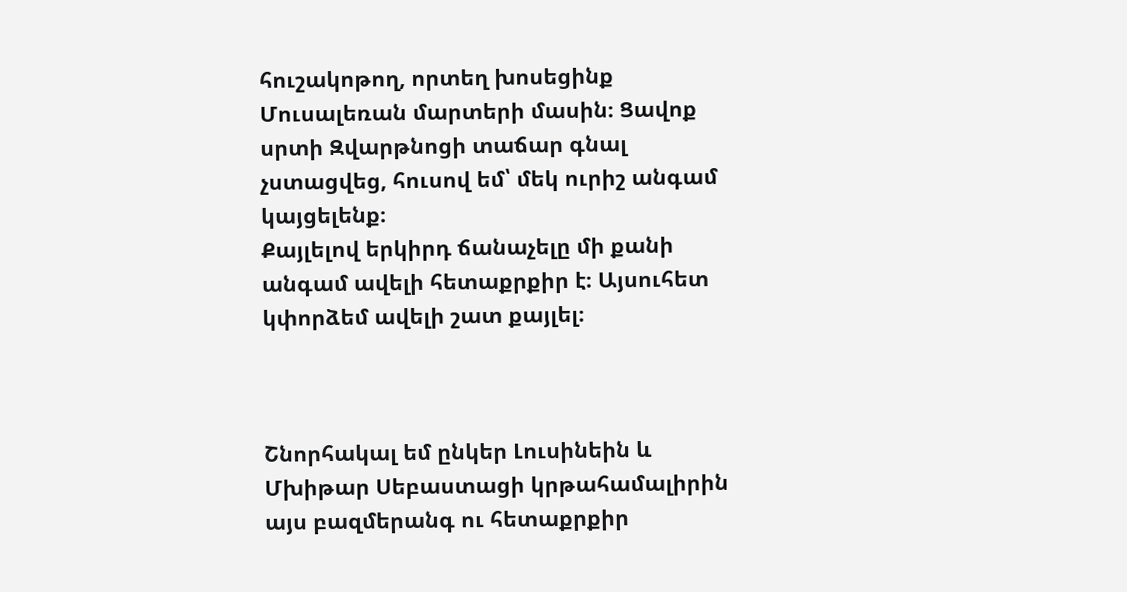հուշակոթող, որտեղ խոսեցինք Մուսալեռան մարտերի մասին։ Ցավոք սրտի Զվարթնոցի տաճար գնալ չստացվեց, հուսով եմ՝ մեկ ուրիշ անգամ կայցելենք։
Քայլելով երկիրդ ճանաչելը մի քանի անգամ ավելի հետաքրքիր է։ Այսուհետ կփորձեմ ավելի շատ քայլել։



Շնորհակալ եմ ընկեր Լուսինեին և Մխիթար Սեբաստացի կրթահամալիրին այս բազմերանգ ու հետաքրքիր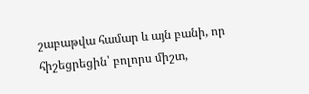շաբաթվա համար և այն բանի, որ հիշեցրեցին՝ բոլորս միշտ,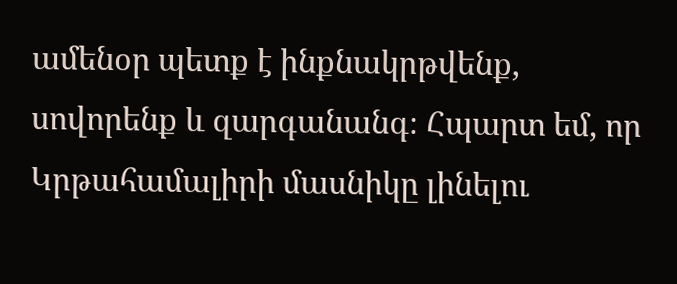ամենօր պետք է ինքնակրթվենք, սովորենք և զարգանանգ։ Հպարտ եմ, որ Կրթահամալիրի մասնիկը լինելու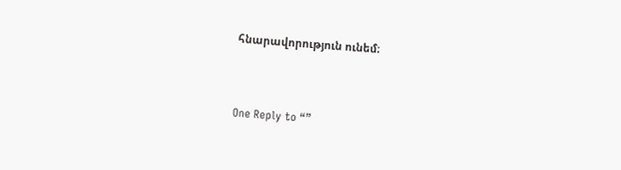հնարավորություն ունեմ։


One Reply to “”